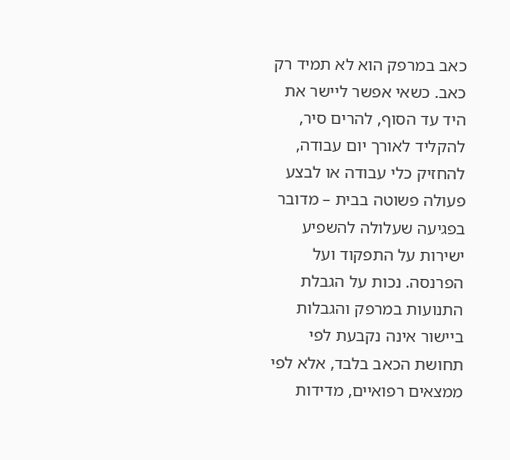כאב במרפק הוא לא תמיד רק כאב. כשאי אפשר ליישר את היד עד הסוף, להרים סיר, להקליד לאורך יום עבודה, להחזיק כלי עבודה או לבצע פעולה פשוטה בבית – מדובר בפגיעה שעלולה להשפיע ישירות על התפקוד ועל הפרנסה. נכות על הגבלת התנועות במרפק והגבלות ביישור אינה נקבעת לפי תחושת הכאב בלבד, אלא לפי ממצאים רפואיים, מדידות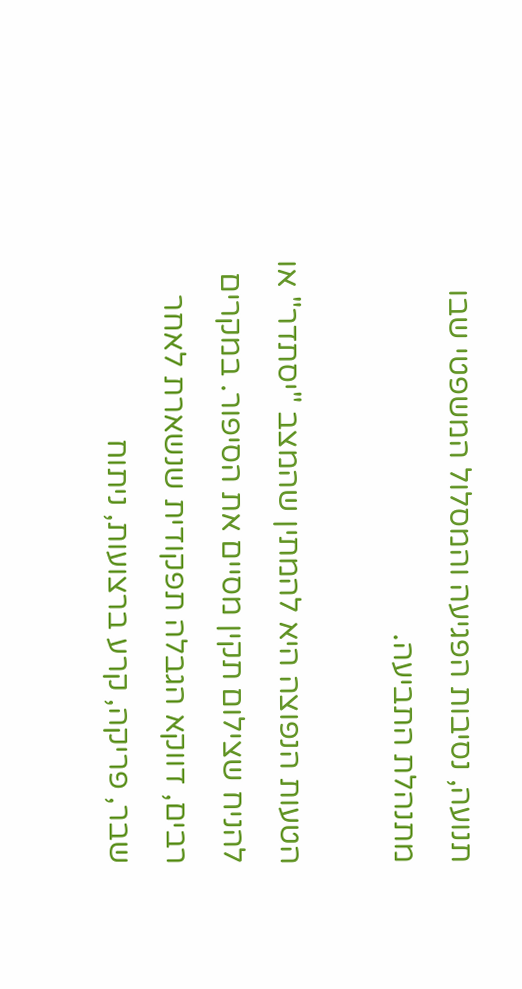תנועה, נסיבות הפגיעה והמסלול המשפטי שבו מתנהלת התביעה.

הטעות הנפוצה היא להמתין שהמצב "יסתדר" או להניח שצילום תקין מסיים את הסיפור. במקרים רבים, דווקא הגבלה תפקודית שנשארת לאחר שבר, פריקה, קרע ברצועות, ניתוח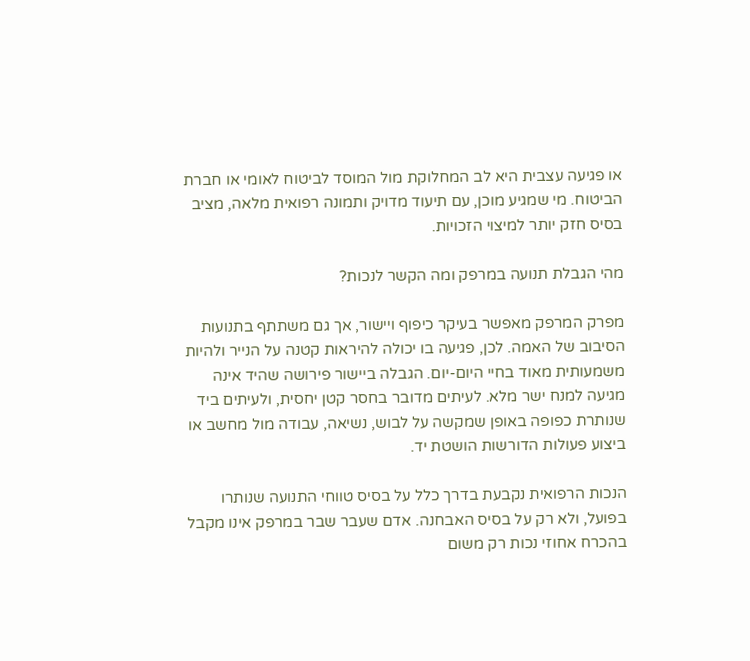או פגיעה עצבית היא לב המחלוקת מול המוסד לביטוח לאומי או חברת הביטוח. מי שמגיע מוכן, עם תיעוד מדויק ותמונה רפואית מלאה, מציב בסיס חזק יותר למיצוי הזכויות.

מהי הגבלת תנועה במרפק ומה הקשר לנכות?

מפרק המרפק מאפשר בעיקר כיפוף ויישור, אך גם משתתף בתנועות הסיבוב של האמה. לכן, פגיעה בו יכולה להיראות קטנה על הנייר ולהיות משמעותית מאוד בחיי היום-יום. הגבלה ביישור פירושה שהיד אינה מגיעה למנח ישר מלא. לעיתים מדובר בחסר קטן יחסית, ולעיתים ביד שנותרת כפופה באופן שמקשה על לבוש, נשיאה, עבודה מול מחשב או ביצוע פעולות הדורשות הושטת יד.

הנכות הרפואית נקבעת בדרך כלל על בסיס טווחי התנועה שנותרו בפועל, ולא רק על בסיס האבחנה. אדם שעבר שבר במרפק אינו מקבל בהכרח אחוזי נכות רק משום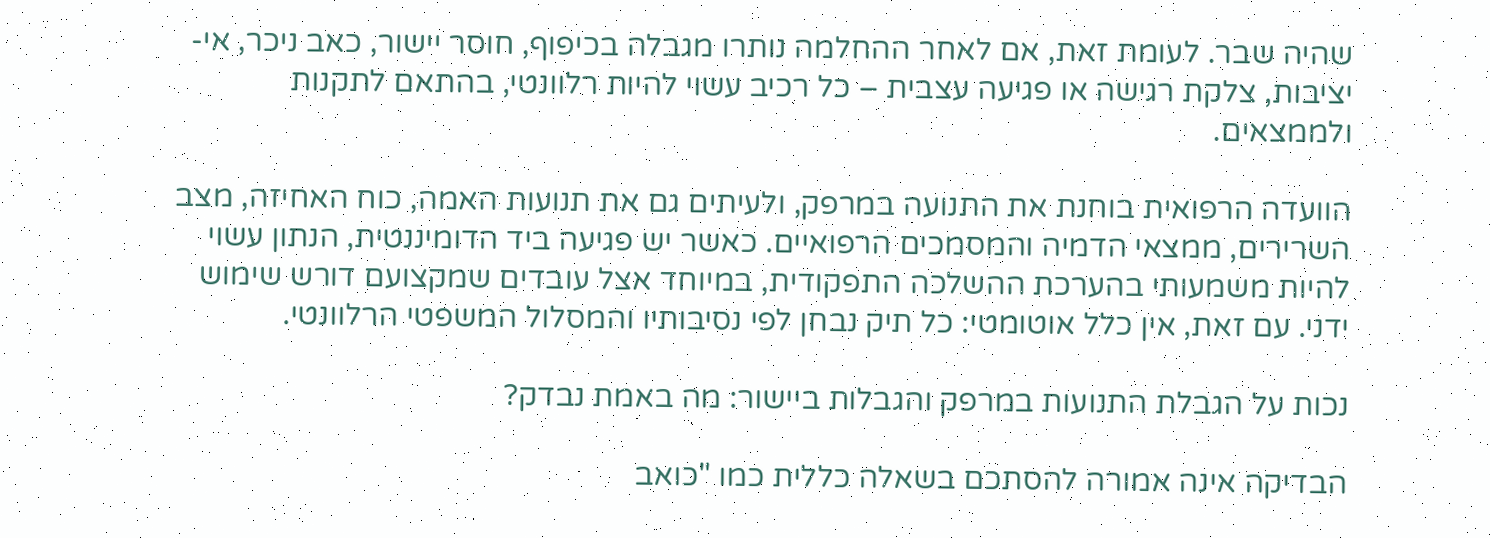שהיה שבר. לעומת זאת, אם לאחר ההחלמה נותרו מגבלה בכיפוף, חוסר יישור, כאב ניכר, אי-יציבות, צלקת רגישה או פגיעה עצבית – כל רכיב עשוי להיות רלוונטי, בהתאם לתקנות ולממצאים.

הוועדה הרפואית בוחנת את התנועה במרפק, ולעיתים גם את תנועות האמה, כוח האחיזה, מצב השרירים, ממצאי הדמיה והמסמכים הרפואיים. כאשר יש פגיעה ביד הדומיננטית, הנתון עשוי להיות משמעותי בהערכת ההשלכה התפקודית, במיוחד אצל עובדים שמקצועם דורש שימוש ידני. עם זאת, אין כלל אוטומטי: כל תיק נבחן לפי נסיבותיו והמסלול המשפטי הרלוונטי.

נכות על הגבלת התנועות במרפק והגבלות ביישור: מה באמת נבדק?

הבדיקה אינה אמורה להסתכם בשאלה כללית כמו "כואב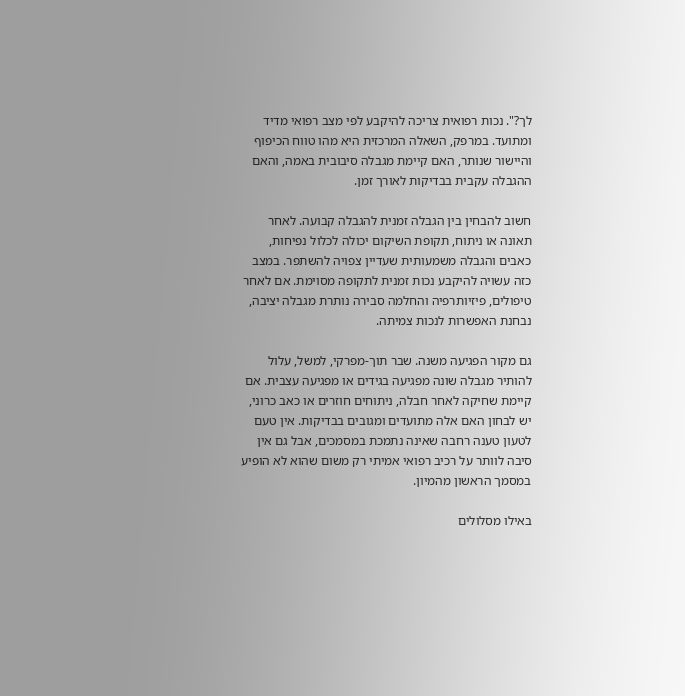לך?". נכות רפואית צריכה להיקבע לפי מצב רפואי מדיד ומתועד. במרפק, השאלה המרכזית היא מהו טווח הכיפוף והיישור שנותר, האם קיימת מגבלה סיבובית באמה, והאם ההגבלה עקבית בבדיקות לאורך זמן.

חשוב להבחין בין הגבלה זמנית להגבלה קבועה. לאחר תאונה או ניתוח, תקופת השיקום יכולה לכלול נפיחות, כאבים והגבלה משמעותית שעדיין צפויה להשתפר. במצב כזה עשויה להיקבע נכות זמנית לתקופה מסוימת. אם לאחר טיפולים, פיזיותרפיה והחלמה סבירה נותרת מגבלה יציבה, נבחנת האפשרות לנכות צמיתה.

גם מקור הפגיעה משנה. שבר תוך-מפרקי, למשל, עלול להותיר מגבלה שונה מפגיעה בגידים או מפגיעה עצבית. אם קיימת שחיקה לאחר חבלה, ניתוחים חוזרים או כאב כרוני, יש לבחון האם אלה מתועדים ומגובים בבדיקות. אין טעם לטעון טענה רחבה שאינה נתמכת במסמכים, אבל גם אין סיבה לוותר על רכיב רפואי אמיתי רק משום שהוא לא הופיע במסמך הראשון מהמיון.

באילו מסלולים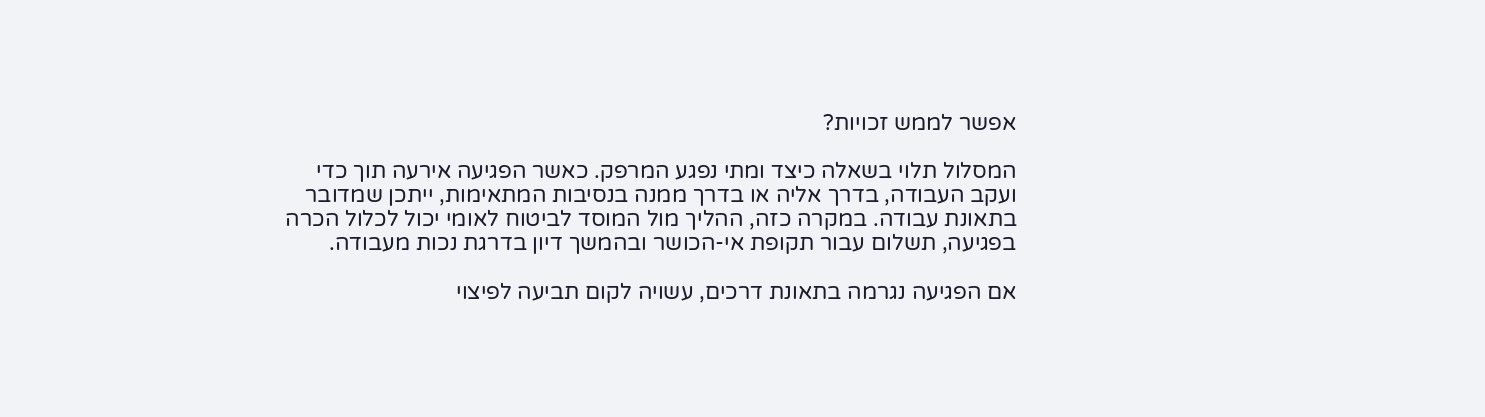אפשר לממש זכויות?

המסלול תלוי בשאלה כיצד ומתי נפגע המרפק. כאשר הפגיעה אירעה תוך כדי ועקב העבודה, בדרך אליה או בדרך ממנה בנסיבות המתאימות, ייתכן שמדובר בתאונת עבודה. במקרה כזה, ההליך מול המוסד לביטוח לאומי יכול לכלול הכרה בפגיעה, תשלום עבור תקופת אי-הכושר ובהמשך דיון בדרגת נכות מעבודה.

אם הפגיעה נגרמה בתאונת דרכים, עשויה לקום תביעה לפיצוי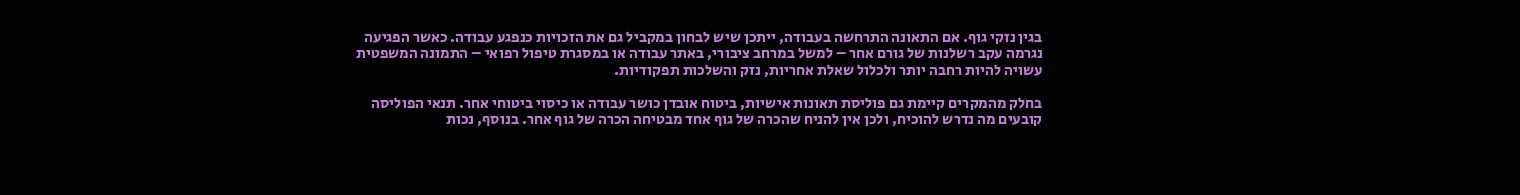בגין נזקי גוף. אם התאונה התרחשה בעבודה, ייתכן שיש לבחון במקביל גם את הזכויות כנפגע עבודה. כאשר הפגיעה נגרמה עקב רשלנות של גורם אחר – למשל במרחב ציבורי, באתר עבודה או במסגרת טיפול רפואי – התמונה המשפטית עשויה להיות רחבה יותר ולכלול שאלת אחריות, נזק והשלכות תפקודיות.

בחלק מהמקרים קיימת גם פוליסת תאונות אישיות, ביטוח אובדן כושר עבודה או כיסוי ביטוחי אחר. תנאי הפוליסה קובעים מה נדרש להוכיח, ולכן אין להניח שהכרה של גוף אחד מבטיחה הכרה של גוף אחר. בנוסף, נכות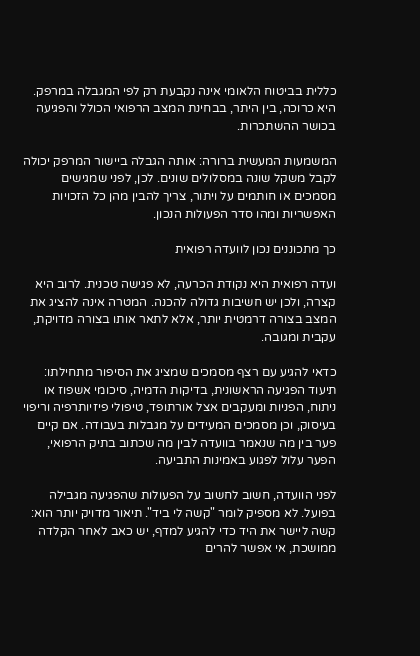כללית בביטוח הלאומי אינה נקבעת רק לפי המגבלה במרפק. היא כרוכה, בין היתר, בבחינת המצב הרפואי הכולל והפגיעה בכושר ההשתכרות.

המשמעות המעשית ברורה: אותה הגבלה ביישור המרפק יכולה לקבל משקל שונה במסלולים שונים. לכן, לפני שמגישים מסמכים או חותמים על ויתור, צריך להבין מהן כל הזכויות האפשריות ומהו סדר הפעולות הנכון.

כך מתכוננים נכון לוועדה רפואית

ועדה רפואית היא נקודת הכרעה, לא פגישה טכנית. לרוב היא קצרה, ולכן יש חשיבות גדולה להכנה. המטרה אינה להציג את המצב בצורה דרמטית יותר, אלא לתאר אותו בצורה מדויקת, עקבית ומגובה.

כדאי להגיע עם רצף מסמכים שמציג את הסיפור מתחילתו: תיעוד הפגיעה הראשונית, בדיקות הדמיה, סיכומי אשפוז או ניתוח, הפניות ומעקבים אצל אורתופד, טיפולי פיזיותרפיה וריפוי בעיסוק, וכן מסמכים המעידים על מגבלות בעבודה. אם קיים פער בין מה שנאמר בוועדה לבין מה שכתוב בתיק הרפואי, הפער עלול לפגוע באמינות התביעה.

לפני הוועדה, חשוב לחשוב על הפעולות שהפגיעה מגבילה בפועל. לא מספיק לומר "קשה לי ביד". תיאור מדויק יותר הוא: קשה ליישר את היד כדי להגיע למדף, יש כאב לאחר הקלדה ממושכת, אי אפשר להרים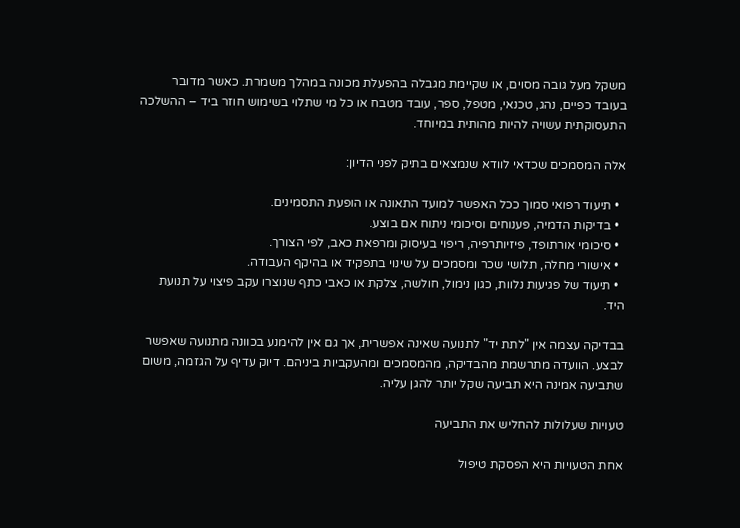משקל מעל גובה מסוים, או שקיימת מגבלה בהפעלת מכונה במהלך משמרת. כאשר מדובר בעובד כפיים, נהג, טכנאי, מטפל, ספר, עובד מטבח או כל מי שתלוי בשימוש חוזר ביד – ההשלכה התעסוקתית עשויה להיות מהותית במיוחד.

אלה המסמכים שכדאי לוודא שנמצאים בתיק לפני הדיון:

  • תיעוד רפואי סמוך ככל האפשר למועד התאונה או הופעת התסמינים.
  • בדיקות הדמיה, פענוחים וסיכומי ניתוח אם בוצע.
  • סיכומי אורתופד, פיזיותרפיה, ריפוי בעיסוק ומרפאת כאב, לפי הצורך.
  • אישורי מחלה, תלושי שכר ומסמכים על שינוי בתפקיד או בהיקף העבודה.
  • תיעוד של פגיעות נלוות, כגון נימול, חולשה, צלקת או כאבי כתף שנוצרו עקב פיצוי על תנועת היד.

בבדיקה עצמה אין "לתת יד" לתנועה שאינה אפשרית, אך גם אין להימנע בכוונה מתנועה שאפשר לבצע. הוועדה מתרשמת מהבדיקה, מהמסמכים ומהעקביות ביניהם. דיוק עדיף על הגזמה, משום שתביעה אמינה היא תביעה שקל יותר להגן עליה.

טעויות שעלולות להחליש את התביעה

אחת הטעויות היא הפסקת טיפול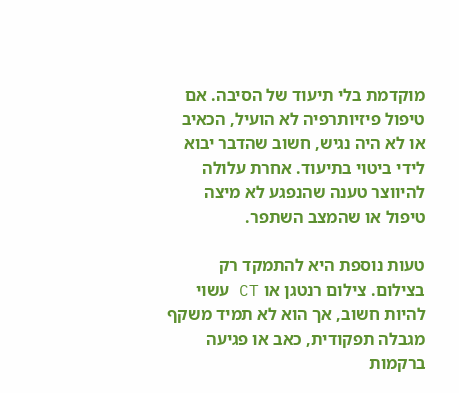מוקדמת בלי תיעוד של הסיבה. אם טיפול פיזיותרפיה לא הועיל, הכאיב או לא היה נגיש, חשוב שהדבר יבוא לידי ביטוי בתיעוד. אחרת עלולה להיווצר טענה שהנפגע לא מיצה טיפול או שהמצב השתפר.

טעות נוספת היא להתמקד רק בצילום. צילום רנטגן או CT עשוי להיות חשוב, אך הוא לא תמיד משקף מגבלה תפקודית, כאב או פגיעה ברקמות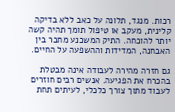רכות. מנגד, תלונה על כאב ללא בדיקה קלינית, מעקב או טיפול תומך תהיה קשה יותר להוכחה. התיק המשכנע מחבר בין האבחנה, המדידות וההשפעה על החיים.

גם חזרה מהירה לעבודה אינה מבטלת בהכרח את הפגיעה. אנשים רבים חוזרים לעבוד מתוך צורך כלכלי, לעיתים תחת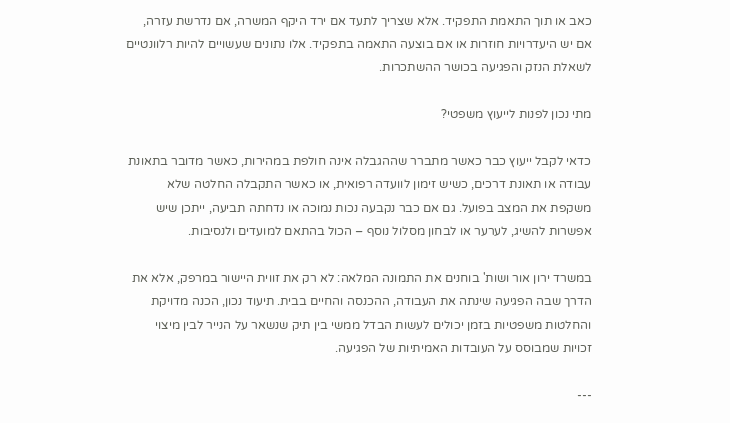כאב או תוך התאמת התפקיד. אלא שצריך לתעד אם ירד היקף המשרה, אם נדרשת עזרה, אם יש היעדרויות חוזרות או אם בוצעה התאמה בתפקיד. אלו נתונים שעשויים להיות רלוונטיים לשאלת הנזק והפגיעה בכושר ההשתכרות.

מתי נכון לפנות לייעוץ משפטי?

כדאי לקבל ייעוץ כבר כאשר מתברר שההגבלה אינה חולפת במהירות, כאשר מדובר בתאונת עבודה או תאונת דרכים, כשיש זימון לוועדה רפואית, או כאשר התקבלה החלטה שלא משקפת את המצב בפועל. גם אם כבר נקבעה נכות נמוכה או נדחתה תביעה, ייתכן שיש אפשרות להשיג, לערער או לבחון מסלול נוסף – הכול בהתאם למועדים ולנסיבות.

במשרד ירון אור ושות' בוחנים את התמונה המלאה: לא רק את זווית היישור במרפק, אלא את הדרך שבה הפגיעה שינתה את העבודה, ההכנסה והחיים בבית. תיעוד נכון, הכנה מדויקת והחלטות משפטיות בזמן יכולים לעשות הבדל ממשי בין תיק שנשאר על הנייר לבין מיצוי זכויות שמבוסס על העובדות האמיתיות של הפגיעה.

---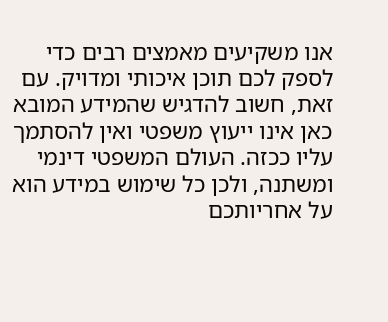אנו משקיעים מאמצים רבים כדי לספק לכם תוכן איכותי ומדויק. עם זאת, חשוב להדגיש שהמידע המובא כאן אינו ייעוץ משפטי ואין להסתמך עליו ככזה. העולם המשפטי דינמי ומשתנה, ולכן כל שימוש במידע הוא על אחריותכם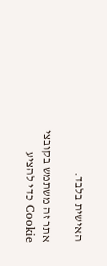האישית בלבד.

אתר זה משתמש בקובצי Cookie כדי להציע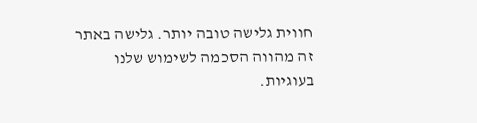חווית גלישה טובה יותר. גלישה באתר זה מהווה הסכמה לשימוש שלנו בעוגיות.